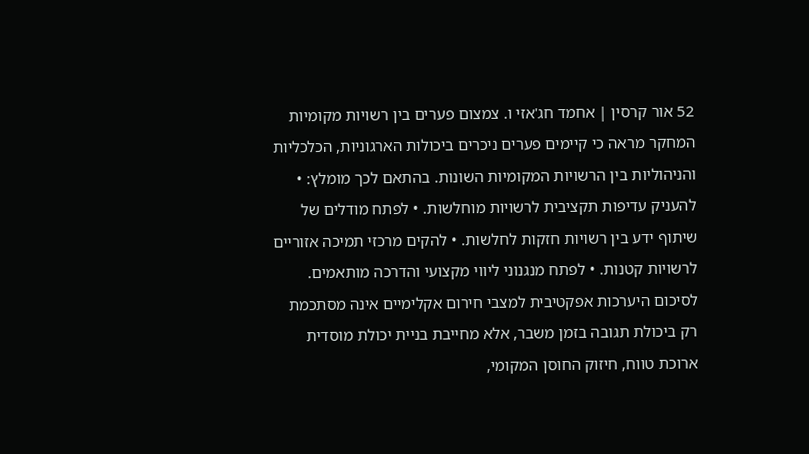52 אור קרסין | אחמד חג'אזי ו. צמצום פערים בין רשויות מקומיות המחקר מראה כי קיימים פערים ניכרים ביכולות הארגוניות, הכלכליות והניהוליות בין הרשויות המקומיות השונות. בהתאם לכך מומלץ: • להעניק עדיפות תקציבית לרשויות מוחלשות. • לפתח מודלים של שיתוף ידע בין רשויות חזקות לחלשות. • להקים מרכזי תמיכה אזוריים לרשויות קטנות. • לפתח מנגנוני ליווי מקצועי והדרכה מותאמים. לסיכום היערכות אפקטיבית למצבי חירום אקלימיים אינה מסתכמת רק ביכולת תגובה בזמן משבר, אלא מחייבת בניית יכולת מוסדית ארוכת טווח, חיזוק החוסן המקומי,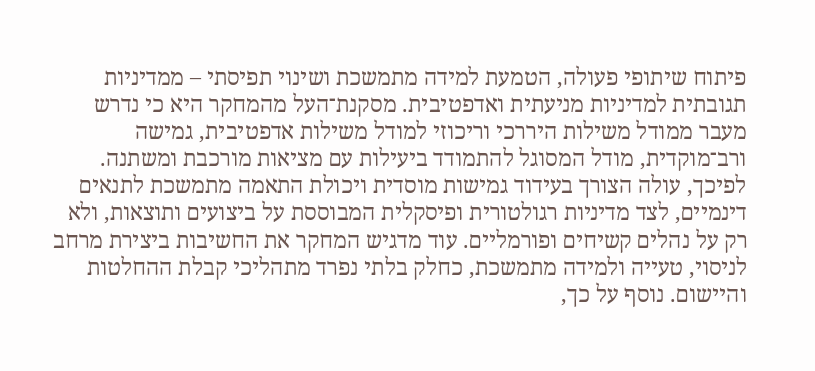פיתוח שיתופי פעולה, הטמעת למידה מתמשכת ושינוי תפיסתי – ממדיניות תגובתית למדיניות מניעתית ואדפטיבית. מסקנת־העל מהמחקר היא כי נדרש מעבר ממודל משילות היררכי וריכוזי למודל משילות אדפטיבית, גמישה ורב־מוקדית, מודל המסוגל להתמודד ביעילות עם מציאות מורכבת ומשתנה. לפיכך, עולה הצורך בעידוד גמישות מוסדית ויכולת התאמה מתמשכת לתנאים דינמיים, לצד מדיניות רגולטורית ופיסקלית המבוססת על ביצועים ותוצאות, ולא רק על נהלים קשיחים ופורמליים. עוד מדגיש המחקר את החשיבות ביצירת מרחב לניסוי, טעייה ולמידה מתמשכת, כחלק בלתי נפרד מתהליכי קבלת ההחלטות והיישום. נוסף על כך,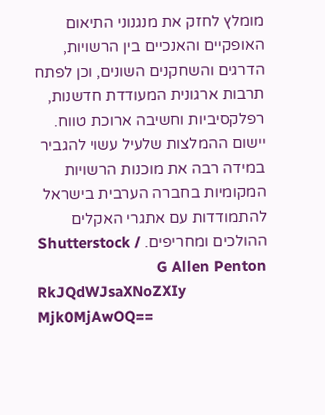מומלץ לחזק את מנגנוני התיאום האופקיים והאנכיים בין הרשויות, הדרגים והשחקנים השונים, וכן לפתח תרבות ארגונית המעודדת חדשנות, רפלקסיביות וחשיבה ארוכת טווח. יישום ההמלצות שלעיל עשוי להגביר במידה רבה את מוכנות הרשויות המקומיות בחברה הערבית בישראל להתמודדות עם אתגרי האקלים ההולכים ומחריפים. Shutterstock / G Allen Penton
RkJQdWJsaXNoZXIy Mjk0MjAwOQ==